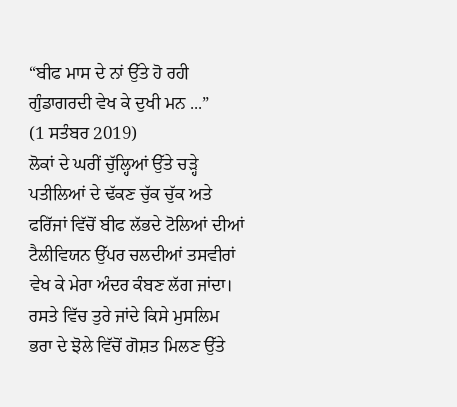“ਬੀਫ ਮਾਸ ਦੇ ਨਾਂ ਉੱਤੇ ਹੋ ਰਹੀ ਗੁੰਡਾਗਰਦੀ ਵੇਖ ਕੇ ਦੁਖੀ ਮਨ ...”
(1 ਸਤੰਬਰ 2019)
ਲੋਕਾਂ ਦੇ ਘਰੀਂ ਚੁੱਲ੍ਹਿਆਂ ਉੱਤੇ ਚੜ੍ਹੇ ਪਤੀਲਿਆਂ ਦੇ ਢੱਕਣ ਚੁੱਕ ਚੁੱਕ ਅਤੇ ਫਰਿੱਜਾਂ ਵਿੱਚੋਂ ਬੀਫ ਲੱਭਦੇ ਟੋਲਿਆਂ ਦੀਆਂ ਟੈਲੀਵਿਯਨ ਉੱਪਰ ਚਲਦੀਆਂ ਤਸਵੀਰਾਂ ਵੇਖ ਕੇ ਮੇਰਾ ਅੰਦਰ ਕੰਬਣ ਲੱਗ ਜਾਂਦਾ। ਰਸਤੇ ਵਿੱਚ ਤੁਰੇ ਜਾਂਦੇ ਕਿਸੇ ਮੁਸਲਿਮ ਭਰਾ ਦੇ ਝੋਲੇ ਵਿੱਚੋਂ ਗੋਸ਼ਤ ਮਿਲਣ ਉੱਤੇ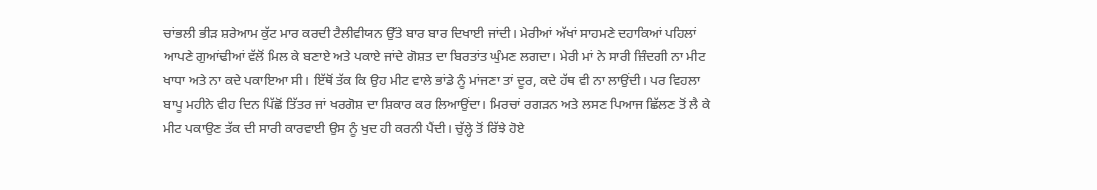ਚਾਂਭਲੀ ਭੀੜ ਸ਼ਰੇਆਮ ਕੁੱਟ ਮਾਰ ਕਰਦੀ ਟੈਲੀਵੀਯਨ ਉੱਤੇ ਬਾਰ ਬਾਰ ਦਿਖਾਈ ਜਾਂਦੀ। ਮੇਰੀਆਂ ਅੱਖਾਂ ਸਾਹਮਣੇ ਦਹਾਕਿਆਂ ਪਹਿਲਾਂ ਆਪਣੇ ਗੁਆਂਢੀਆਂ ਵੱਲੋਂ ਮਿਲ ਕੇ ਬਣਾਏ ਅਤੇ ਪਕਾਏ ਜਾਂਦੇ ਗੋਸ਼ਤ ਦਾ ਬਿਰਤਾਂਤ ਘੁੰਮਣ ਲਗਦਾ। ਮੇਰੀ ਮਾਂ ਨੇ ਸਾਰੀ ਜ਼ਿੰਦਗੀ ਨਾ ਮੀਟ ਖਾਧਾ ਅਤੇ ਨਾ ਕਦੇ ਪਕਾਇਆ ਸੀ। ਇੱਥੋਂ ਤੱਕ ਕਿ ਉਹ ਮੀਟ ਵਾਲੇ ਭਾਂਡੇ ਨੂੰ ਮਾਂਜਣਾ ਤਾਂ ਦੂਰ, ਕਦੇ ਹੱਥ ਵੀ ਨਾ ਲਾਉਂਦੀ। ਪਰ ਵਿਹਲਾ ਬਾਪੂ ਮਹੀਨੇ ਵੀਹ ਦਿਨ ਪਿੱਛੋਂ ਤਿੱਤਰ ਜਾਂ ਖਰਗੋਸ਼ ਦਾ ਸ਼ਿਕਾਰ ਕਰ ਲਿਆਉਂਦਾ। ਮਿਰਚਾਂ ਰਗੜਨ ਅਤੇ ਲਸਣ ਪਿਆਜ ਛਿੱਲਣ ਤੋਂ ਲੈ ਕੇ ਮੀਟ ਪਕਾਉਣ ਤੱਕ ਦੀ ਸਾਰੀ ਕਾਰਵਾਈ ਉਸ ਨੂੰ ਖੁਦ ਹੀ ਕਰਨੀ ਪੈਂਦੀ। ਚੁੱਲ੍ਹੇ ਤੋਂ ਰਿੱਝੇ ਹੋਏ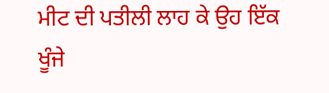ਮੀਟ ਦੀ ਪਤੀਲੀ ਲਾਹ ਕੇ ਉਹ ਇੱਕ ਖੂੰਜੇ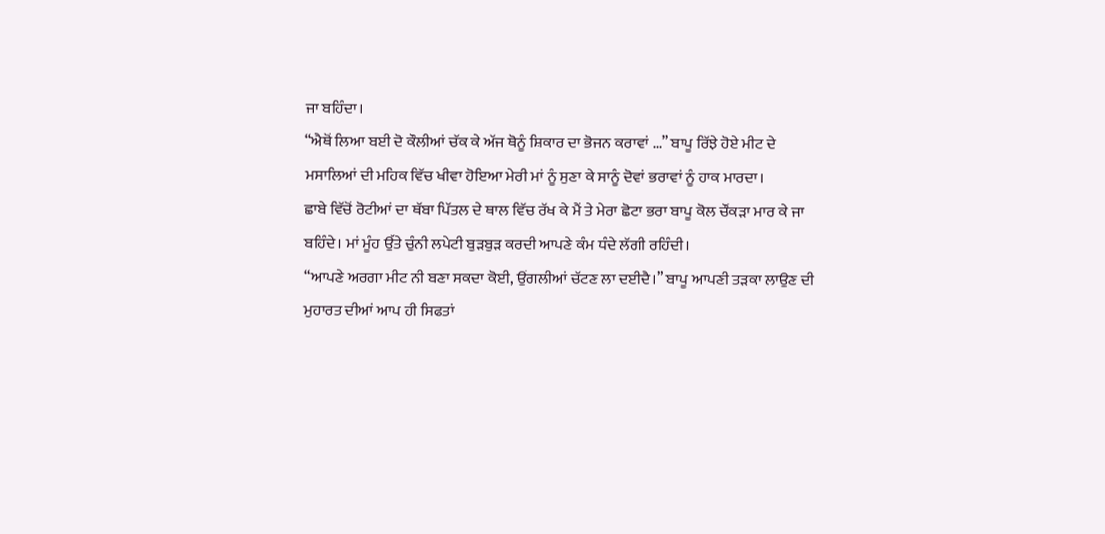ਜਾ ਬਹਿੰਦਾ।
“ਐਥੋਂ ਲਿਆ ਬਈ ਦੋ ਕੌਲੀਆਂ ਚੱਕ ਕੇ ਅੱਜ ਥੋਨੂੰ ਸ਼ਿਕਾਰ ਦਾ ਭੋਜਨ ਕਰਾਵਾਂ ...” ਬਾਪੂ ਰਿੱਝੇ ਹੋਏ ਮੀਟ ਦੇ ਮਸਾਲਿਆਂ ਦੀ ਮਹਿਕ ਵਿੱਚ ਖੀਵਾ ਹੋਇਆ ਮੇਰੀ ਮਾਂ ਨੂੰ ਸੁਣਾ ਕੇ ਸਾਨੂੰ ਦੋਵਾਂ ਭਰਾਵਾਂ ਨੂੰ ਹਾਕ ਮਾਰਦਾ।
ਛਾਬੇ ਵਿੱਚੋਂ ਰੋਟੀਆਂ ਦਾ ਥੱਬਾ ਪਿੱਤਲ ਦੇ ਥਾਲ ਵਿੱਚ ਰੱਖ ਕੇ ਮੈਂ ਤੇ ਮੇਰਾ ਛੋਟਾ ਭਰਾ ਬਾਪੂ ਕੋਲ ਚੌਂਕੜਾ ਮਾਰ ਕੇ ਜਾ ਬਹਿੰਦੇ। ਮਾਂ ਮੂੰਹ ਉੱਤੇ ਚੁੰਨੀ ਲਪੇਟੀ ਬੁੜਬੁੜ ਕਰਦੀ ਆਪਣੇ ਕੰਮ ਧੰਦੇ ਲੱਗੀ ਰਹਿੰਦੀ।
“ਆਪਣੇ ਅਰਗਾ ਮੀਟ ਨੀ ਬਣਾ ਸਕਦਾ ਕੋਈ, ਉਂਗਲੀਆਂ ਚੱਟਣ ਲਾ ਦਈਦੈ।” ਬਾਪੂ ਆਪਣੀ ਤੜਕਾ ਲਾਉਣ ਦੀ ਮੁਹਾਰਤ ਦੀਆਂ ਆਪ ਹੀ ਸਿਫਤਾਂ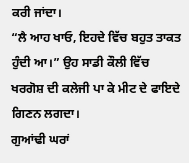ਕਰੀ ਜਾਂਦਾ।
“ਲੈ ਆਹ ਖਾਓ, ਇਹਦੇ ਵਿੱਚ ਬਹੁਤ ਤਾਕਤ ਹੁੰਦੀ ਆ।” ਉਹ ਸਾਡੀ ਕੌਲੀ ਵਿੱਚ ਖਰਗੋਸ਼ ਦੀ ਕਲੇਜੀ ਪਾ ਕੇ ਮੀਟ ਦੇ ਫਾਇਦੇ ਗਿਣਨ ਲਗਦਾ।
ਗੁਆਂਢੀ ਘਰਾਂ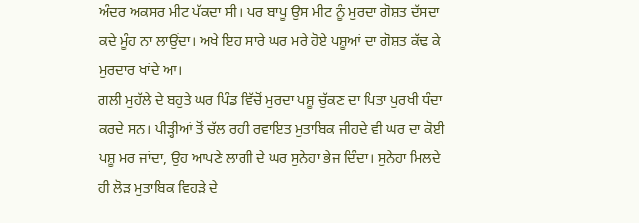ਅੰਦਰ ਅਕਸਰ ਮੀਟ ਪੱਕਦਾ ਸੀ। ਪਰ ਬਾਪੂ ਉਸ ਮੀਟ ਨੂੰ ਮੁਰਦਾ ਗੋਸ਼ਤ ਦੱਸਦਾ ਕਦੇ ਮੂੰਹ ਨਾ ਲਾਉਂਦਾ। ਅਖੇ ਇਹ ਸਾਰੇ ਘਰ ਮਰੇ ਹੋਏ ਪਸ਼ੂਆਂ ਦਾ ਗੋਸ਼ਤ ਕੱਢ ਕੇ ਮੁਰਦਾਰ ਖਾਂਦੇ ਆ।
ਗਲੀ ਮੁਹੱਲੇ ਦੇ ਬਹੁਤੇ ਘਰ ਪਿੰਡ ਵਿੱਚੋਂ ਮੁਰਦਾ ਪਸ਼ੂ ਚੁੱਕਣ ਦਾ ਪਿਤਾ ਪੁਰਖੀ ਧੰਦਾ ਕਰਦੇ ਸਨ। ਪੀੜ੍ਹੀਆਂ ਤੋਂ ਚੱਲ ਰਹੀ ਰਵਾਇਤ ਮੁਤਾਬਿਕ ਜੀਹਦੇ ਵੀ ਘਰ ਦਾ ਕੋਈ ਪਸ਼ੂ ਮਰ ਜਾਂਦਾ, ਉਹ ਆਪਣੇ ਲਾਗੀ ਦੇ ਘਰ ਸੁਨੇਹਾ ਭੇਜ ਦਿੰਦਾ। ਸੁਨੇਹਾ ਮਿਲਦੇ ਹੀ ਲੋੜ ਮੁਤਾਬਿਕ ਵਿਹੜੇ ਦੇ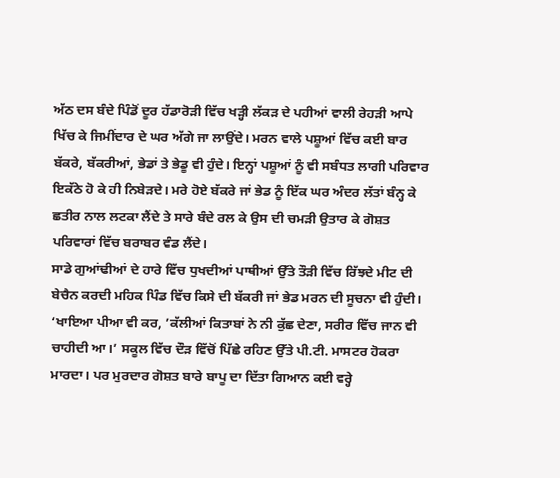ਅੱਠ ਦਸ ਬੰਦੇ ਪਿੰਡੋਂ ਦੂਰ ਹੱਡਾਰੋੜੀ ਵਿੱਚ ਖੜ੍ਹੀ ਲੱਕੜ ਦੇ ਪਹੀਆਂ ਵਾਲੀ ਰੇਹੜੀ ਆਪੇ ਖਿੱਚ ਕੇ ਜਿਮੀਂਦਾਰ ਦੇ ਘਰ ਅੱਗੇ ਜਾ ਲਾਉਂਦੇ। ਮਰਨ ਵਾਲੇ ਪਸ਼ੂਆਂ ਵਿੱਚ ਕਈ ਬਾਰ ਬੱਕਰੇ, ਬੱਕਰੀਆਂ, ਭੇਡਾਂ ਤੇ ਭੇਡੂ ਵੀ ਹੁੰਦੇ। ਇਨ੍ਹਾਂ ਪਸ਼ੂਆਂ ਨੂੰ ਵੀ ਸਬੰਧਤ ਲਾਗੀ ਪਰਿਵਾਰ ਇਕੱਠੇ ਹੋ ਕੇ ਹੀ ਨਿਬੇੜਦੇ। ਮਰੇ ਹੋਏ ਬੱਕਰੇ ਜਾਂ ਭੇਡ ਨੂੰ ਇੱਕ ਘਰ ਅੰਦਰ ਲੱਤਾਂ ਬੰਨ੍ਹ ਕੇ ਛਤੀਰ ਨਾਲ ਲਟਕਾ ਲੈਂਦੇ ਤੇ ਸਾਰੇ ਬੰਦੇ ਰਲ ਕੇ ਉਸ ਦੀ ਚਮੜੀ ਉਤਾਰ ਕੇ ਗੋਸ਼ਤ ਪਰਿਵਾਰਾਂ ਵਿੱਚ ਬਰਾਬਰ ਵੰਡ ਲੈਂਦੇ।
ਸਾਡੇ ਗੁਆਂਢੀਆਂ ਦੇ ਹਾਰੇ ਵਿੱਚ ਧੁਖਦੀਆਂ ਪਾਥੀਆਂ ਉੱਤੇ ਤੌੜੀ ਵਿੱਚ ਰਿੱਝਦੇ ਮੀਟ ਦੀ ਬੇਚੈਨ ਕਰਦੀ ਮਹਿਕ ਪਿੰਡ ਵਿੱਚ ਕਿਸੇ ਦੀ ਬੱਕਰੀ ਜਾਂ ਭੇਡ ਮਰਨ ਦੀ ਸੂਚਨਾ ਵੀ ਹੁੰਦੀ। ‘ਖਾਇਆ ਪੀਆ ਵੀ ਕਰ, ’ਕੱਲੀਆਂ ਕਿਤਾਬਾਂ ਨੇ ਨੀ ਕੁੱਛ ਦੇਣਾ, ਸਰੀਰ ਵਿੱਚ ਜਾਨ ਵੀ ਚਾਹੀਦੀ ਆ।’ ਸਕੂਲ ਵਿੱਚ ਦੌੜ ਵਿੱਚੋਂ ਪਿੱਛੇ ਰਹਿਣ ਉੱਤੇ ਪੀ.ਟੀ. ਮਾਸਟਰ ਹੋਕਰਾ ਮਾਰਦਾ। ਪਰ ਮੁਰਦਾਰ ਗੋਸ਼ਤ ਬਾਰੇ ਬਾਪੂ ਦਾ ਦਿੱਤਾ ਗਿਆਨ ਕਈ ਵਰ੍ਹੇ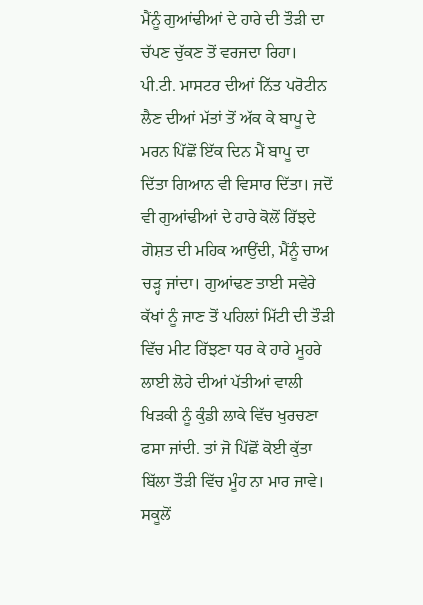ਮੈਂਨੂੰ ਗੁਆਂਢੀਆਂ ਦੇ ਹਾਰੇ ਦੀ ਤੌੜੀ ਦਾ ਚੱਪਣ ਚੁੱਕਣ ਤੋਂ ਵਰਜਦਾ ਰਿਹਾ। ਪੀ.ਟੀ. ਮਾਸਟਰ ਦੀਆਂ ਨਿੱਤ ਪਰੋਟੀਨ ਲੈਣ ਦੀਆਂ ਮੱਤਾਂ ਤੋਂ ਅੱਕ ਕੇ ਬਾਪੂ ਦੇ ਮਰਨ ਪਿੱਛੋਂ ਇੱਕ ਦਿਨ ਮੈਂ ਬਾਪੂ ਦਾ ਦਿੱਤਾ ਗਿਆਨ ਵੀ ਵਿਸਾਰ ਦਿੱਤਾ। ਜਦੋਂ ਵੀ ਗੁਆਂਢੀਆਂ ਦੇ ਹਾਰੇ ਕੋਲੋਂ ਰਿੱਝਦੇ ਗੋਸ਼ਤ ਦੀ ਮਹਿਕ ਆਉਂਦੀ, ਮੈਂਨੂੰ ਚਾਅ ਚੜ੍ਹ ਜਾਂਦਾ। ਗੁਆਂਢਣ ਤਾਈ ਸਵੇਰੇ ਕੱਖਾਂ ਨੂੰ ਜਾਣ ਤੋਂ ਪਹਿਲਾਂ ਮਿੱਟੀ ਦੀ ਤੌੜੀ ਵਿੱਚ ਮੀਟ ਰਿੱਝਣਾ ਧਰ ਕੇ ਹਾਰੇ ਮੂਹਰੇ ਲਾਈ ਲੋਹੇ ਦੀਆਂ ਪੱਤੀਆਂ ਵਾਲੀ ਖਿੜਕੀ ਨੂੰ ਕੁੰਡੀ ਲਾਕੇ ਵਿੱਚ ਖੁਰਚਣਾ ਫਸਾ ਜਾਂਦੀ. ਤਾਂ ਜੋ ਪਿੱਛੋਂ ਕੋਈ ਕੁੱਤਾ ਬਿੱਲਾ ਤੌੜੀ ਵਿੱਚ ਮੂੰਹ ਨਾ ਮਾਰ ਜਾਵੇ। ਸਕੂਲੋਂ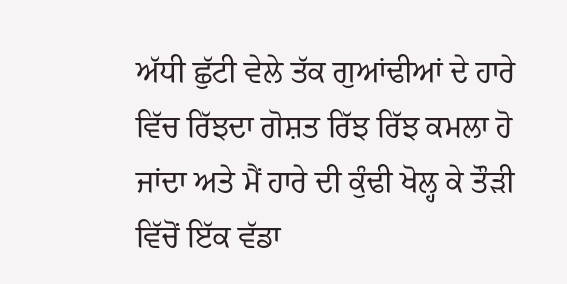ਅੱਧੀ ਛੁੱਟੀ ਵੇਲੇ ਤੱਕ ਗੁਆਂਢੀਆਂ ਦੇ ਹਾਰੇ ਵਿੱਚ ਰਿੱਝਦਾ ਗੋਸ਼ਤ ਰਿੱਝ ਰਿੱਝ ਕਮਲਾ ਹੋ ਜਾਂਦਾ ਅਤੇ ਮੈਂ ਹਾਰੇ ਦੀ ਕੁੰਢੀ ਖੋਲ੍ਹ ਕੇ ਤੌੜੀ ਵਿੱਚੋਂ ਇੱਕ ਵੱਡਾ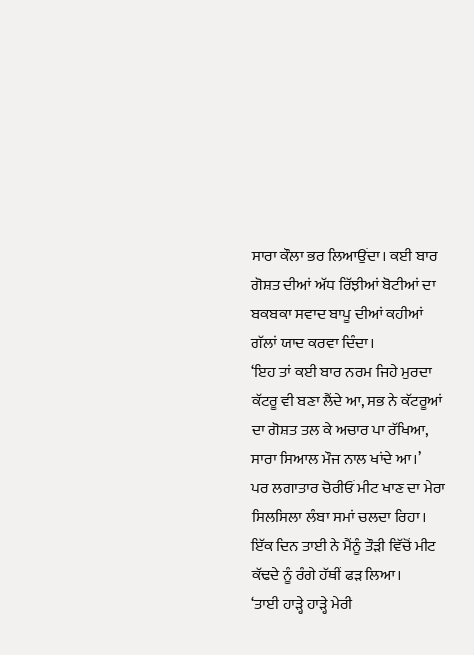ਸਾਰਾ ਕੌਲਾ ਭਰ ਲਿਆਉਂਦਾ। ਕਈ ਬਾਰ ਗੋਸ਼ਤ ਦੀਆਂ ਅੱਧ ਰਿੱਝੀਆਂ ਬੋਟੀਆਂ ਦਾ ਬਕਬਕਾ ਸਵਾਦ ਬਾਪੂ ਦੀਆਂ ਕਹੀਆਂ ਗੱਲਾਂ ਯਾਦ ਕਰਵਾ ਦਿੰਦਾ।
‘ਇਹ ਤਾਂ ਕਈ ਬਾਰ ਨਰਮ ਜਿਹੇ ਮੁਰਦਾ ਕੱਟਰੂ ਵੀ ਬਣਾ ਲੈਂਦੇ ਆ, ਸਭ ਨੇ ਕੱਟਰੂਆਂ ਦਾ ਗੋਸ਼ਤ ਤਲ ਕੇ ਅਚਾਰ ਪਾ ਰੱਖਿਆ, ਸਾਰਾ ਸਿਆਲ ਮੌਜ ਨਾਲ ਖਾਂਦੇ ਆ।’
ਪਰ ਲਗਾਤਾਰ ਚੋਰੀਓਂ ਮੀਟ ਖਾਣ ਦਾ ਮੇਰਾ ਸਿਲਸਿਲਾ ਲੰਬਾ ਸਮਾਂ ਚਲਦਾ ਰਿਹਾ।
ਇੱਕ ਦਿਨ ਤਾਈ ਨੇ ਮੈਂਨੂੰ ਤੌੜੀ ਵਿੱਚੋਂ ਮੀਟ ਕੱਢਦੇ ਨੂੰ ਰੰਗੇ ਹੱਥੀਂ ਫੜ ਲਿਆ।
‘ਤਾਈ ਹਾੜ੍ਹੇ ਹਾੜ੍ਹੇ ਮੇਰੀ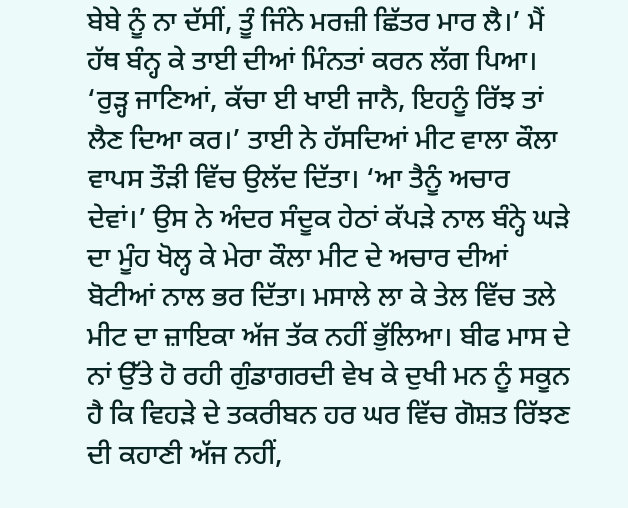ਬੇਬੇ ਨੂੰ ਨਾ ਦੱਸੀਂ, ਤੂੰ ਜਿੰਨੇ ਮਰਜ਼ੀ ਛਿੱਤਰ ਮਾਰ ਲੈ।’ ਮੈਂ ਹੱਥ ਬੰਨ੍ਹ ਕੇ ਤਾਈ ਦੀਆਂ ਮਿੰਨਤਾਂ ਕਰਨ ਲੱਗ ਪਿਆ।
‘ਰੁੜ੍ਹ ਜਾਣਿਆਂ, ਕੱਚਾ ਈ ਖਾਈ ਜਾਨੈ, ਇਹਨੂੰ ਰਿੱਝ ਤਾਂ ਲੈਣ ਦਿਆ ਕਰ।’ ਤਾਈ ਨੇ ਹੱਸਦਿਆਂ ਮੀਟ ਵਾਲਾ ਕੌਲਾ ਵਾਪਸ ਤੌੜੀ ਵਿੱਚ ਉਲੱਦ ਦਿੱਤਾ। ‘ਆ ਤੈਨੂੰ ਅਚਾਰ ਦੇਵਾਂ।’ ਉਸ ਨੇ ਅੰਦਰ ਸੰਦੂਕ ਹੇਠਾਂ ਕੱਪੜੇ ਨਾਲ ਬੰਨ੍ਹੇ ਘੜੇ ਦਾ ਮੂੰਹ ਖੋਲ੍ਹ ਕੇ ਮੇਰਾ ਕੌਲਾ ਮੀਟ ਦੇ ਅਚਾਰ ਦੀਆਂ ਬੋਟੀਆਂ ਨਾਲ ਭਰ ਦਿੱਤਾ। ਮਸਾਲੇ ਲਾ ਕੇ ਤੇਲ ਵਿੱਚ ਤਲੇ ਮੀਟ ਦਾ ਜ਼ਾਇਕਾ ਅੱਜ ਤੱਕ ਨਹੀਂ ਭੁੱਲਿਆ। ਬੀਫ ਮਾਸ ਦੇ ਨਾਂ ਉੱਤੇ ਹੋ ਰਹੀ ਗੁੰਡਾਗਰਦੀ ਵੇਖ ਕੇ ਦੁਖੀ ਮਨ ਨੂੰ ਸਕੂਨ ਹੈ ਕਿ ਵਿਹੜੇ ਦੇ ਤਕਰੀਬਨ ਹਰ ਘਰ ਵਿੱਚ ਗੋਸ਼ਤ ਰਿੱਝਣ ਦੀ ਕਹਾਣੀ ਅੱਜ ਨਹੀਂ,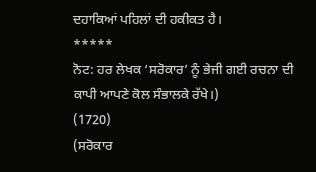ਦਹਾਕਿਆਂ ਪਹਿਲਾਂ ਦੀ ਹਕੀਕਤ ਹੈ।
*****
ਨੋਟ: ਹਰ ਲੇਖਕ ‘ਸਰੋਕਾਰ’ ਨੂੰ ਭੇਜੀ ਗਈ ਰਚਨਾ ਦੀ ਕਾਪੀ ਆਪਣੇ ਕੋਲ ਸੰਭਾਲਕੇ ਰੱਖੇ।)
(1720)
(ਸਰੋਕਾਰ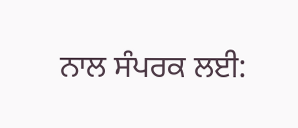ਨਾਲ ਸੰਪਰਕ ਲਈ: